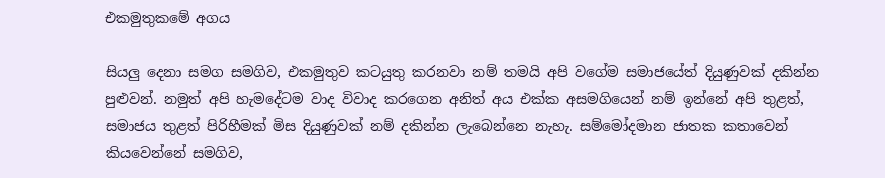එකමුතුකමේ අගය

සියලු දෙනා සමග සමගිව, එකමුතුව කටයුතු කරනවා නම් තමයි අපි වගේම සමාජයේත් දියුණුවක් දකින්න පුළුවන්. නමුත් අපි හැමදේටම වාද විවාද කරගෙන අනිත් අය එක්ක අසමගියෙන් නම් ඉන්නේ අපි තුළත්, සමාජය තුළත් පිරිහීමක් මිස දියුණුවක් නම් දකින්න ලැබෙන්නෙ නැහැ. සම්මෝදමාන ජාතක කතාවෙන් කියවෙන්නේ සමගිව,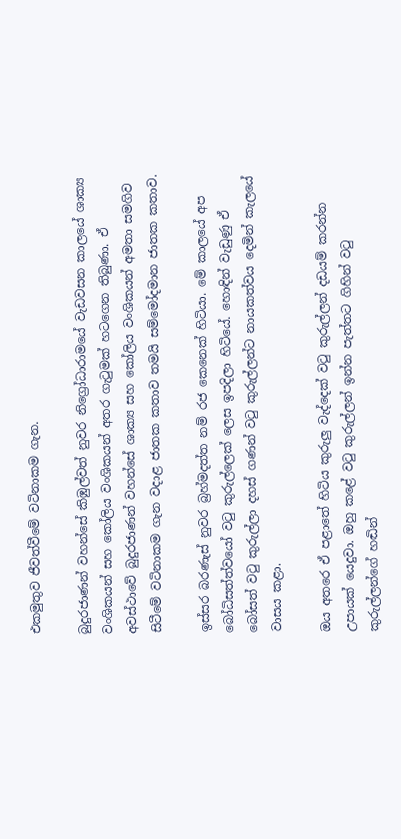එකමුතුව ජීවත්වීමේ වටිනාකම ගැන.

බුදුරජාණන් වහන්සේ කිඹුල්වත් නුවර නිග්‍රෝධාරාමයේ වැඩවසන කාලයේ ශාක්‍ය වංශිකයන් සහ කෝලිය වංශිකයන් අතර ගැටුමක් හටගෙන තිබුණා. ඒ අවස්ථාවේ බුදුරජාණන් වහන්සේ ශාක්‍ය සහ කෝලිය වංශිකයන් අමතා සමගිව සිටීමේ වටිනාකම ගැන වදාළ ජාතක කතාව තමයි සම්මෝදමාන ජාතක කතාව.

ඉස්සර බරණැස් නුවර බ්‍රහ්මදත්ත නම් රජ කෙනෙක් හිටියා. මේ කාලයේ අප බෝධිසත්ත්වයෝ වටු කුරුල්ලෙක් ලෙස ඉපදිලා හිටියේ. හොඳින් වැඩුණු ඒ බෝසත් වටු කුරුල්ලා දහස් ගණන් වටු කුරුල්ලන්ට නායකත්වය දෙමින් කැලයේ වාසය කළා.

ඔය අතරෙ ඒ පළාතේ හිටිය කුරුලු වැද්දෙක් වටු කුරුල්ලන් දඩයම් කරන්න උපායක් යෙදුවා. ඔහු කළේ වටු කුරුල්ලන් ඉන්න පැත්තට ගිහින් වටු කුරුල්ලන්ගේ හඬින්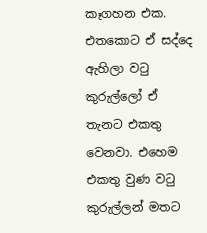කෑගහන එක. එතකොට ඒ සද්දෙ ඇහිලා වටු කුරුල්ලෝ ඒ තැනට එකතු වෙනවා. එහෙම එකතු වුණ වටු කුරුල්ලන් මතට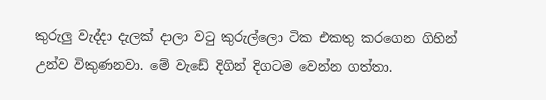කුරුලු වැද්දා දැලක් දාලා වටු කුරුල්ලො ටික එකතු කරගෙන ගිහින් උන්ව විකුණනවා. මේ වැඩේ දිගින් දිගටම වෙන්න ගත්තා.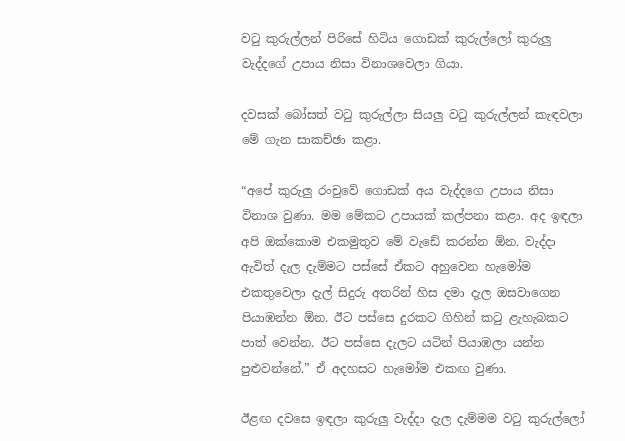වටු කුරුල්ලන් පිරිසේ හිටිය ගොඩක් කුරුල්ලෝ කුරුලු වැද්දගේ උපාය නිසා විනාශවෙලා ගියා.

දවසක් බෝසත් වටු කුරුල්ලා සියලු වටු කුරුල්ලන් කැඳවලා මේ ගැන සාකච්ඡා කළා.

“අපේ කුරුලු රංචුවේ ගොඩක් අය වැද්දගෙ උපාය නිසා විනාශ වුණා. මම මේකට උපායක් කල්පනා කළා. අද ඉඳලා අපි ඔක්කොම එකමුතුව මේ වැඩේ කරන්න ඕන. වැද්දා ඇවිත් දැල දැම්මට පස්සේ ඒකට අහුවෙන හැමෝම එකතුවෙලා දැල් සිදුරු අතරින් හිස දමා දැල ඔසවාගෙන පියාඹන්න ඕන. ඊට පස්සෙ දුරකට ගිහින් කටු ළැහැබකට පාත් වෙන්න. ඊට පස්සෙ දැලට යටින් පියාඹලා යන්න පුළුවන්නේ.” ඒ අදහසට හැමෝම එකඟ වුණා.

ඊළඟ දවසෙ ඉඳලා කුරුලු වැද්දා දැල දැම්මම වටු කුරුල්ලෝ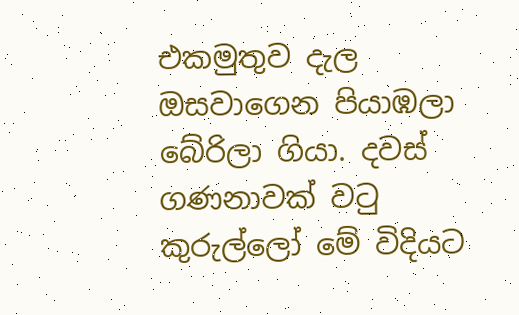එකමුතුව දැල ඔසවාගෙන පියාඹලා බේරිලා ගියා. දවස් ගණනාවක් වටු කුරුල්ලෝ මේ විදියට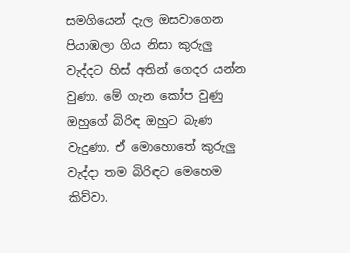සමගියෙන් දැල ඔසවාගෙන පියාඹලා ගිය නිසා කුරුලු වැද්දට හිස් අතින් ගෙදර යන්න වුණා. මේ ගැන කෝප වුණු ඔහුගේ බිරිඳ ඔහුට බැණ වැදුණා. ඒ මොහොතේ කුරුලු වැද්දා තම බිරිඳට මෙහෙම කිව්වා.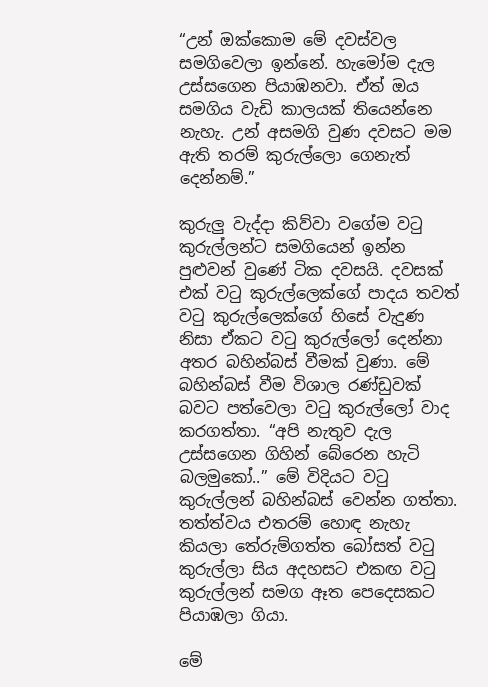“උන් ඔක්කොම මේ දවස්වල සමගිවෙලා ඉන්නේ. හැමෝම දැල උස්සගෙන පියාඹනවා. ඒත් ඔය සමගිය වැඩි කාලයක් තියෙන්නෙ නැහැ. උන් අසමගි වුණ දවසට මම ඇති තරම් කුරුල්ලො ගෙනැත් දෙන්නම්.”

කුරුලු වැද්දා කිව්වා වගේම වටු කුරුල්ලන්ට සමගියෙන් ඉන්න පුළුවන් වුණේ ටික දවසයි. දවසක් එක් වටු කුරුල්ලෙක්ගේ පාදය තවත් වටු කුරුල්ලෙක්ගේ හිසේ වැදුණ නිසා ඒකට වටු කුරුල්ලෝ දෙන්නා අතර බහින්බස් වීමක් වුණා. මේ බහින්බස් වීම විශාල රණ්ඩුවක් බවට පත්වෙලා වටු කුරුල්ලෝ වාද කරගත්තා. “අපි නැතුව දැල උස්සගෙන ගිහින් බේරෙන හැටි බලමුකෝ..” මේ විදියට වටු කුරුල්ලන් බහින්බස් වෙන්න ගත්තා. තත්ත්වය එතරම් හොඳ නැහැ කියලා තේරුම්ගත්ත බෝසත් වටු කුරුල්ලා සිය අදහසට එකඟ වටු කුරුල්ලන් සමග ඈත පෙදෙසකට පියාඹලා ගියා.

මේ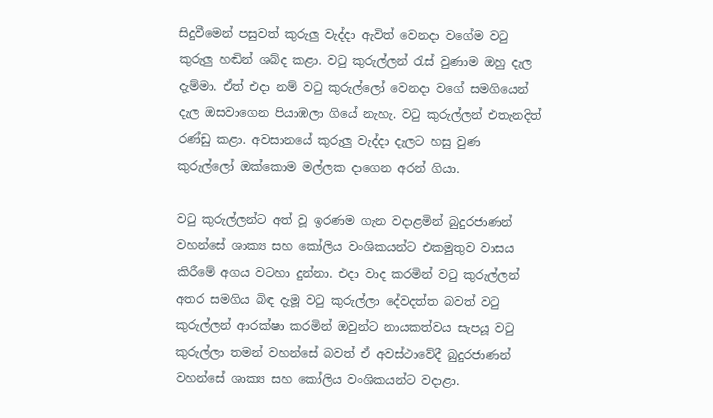සිදුවීමෙන් පසුවත් කුරුලු වැද්දා ඇවිත් වෙනදා වගේම වටු කුරුලු හඬින් ශබ්ද කළා. වටු කුරුල්ලන් රැස් වුණාම ඔහු දැල දැම්මා. ඒත් එදා නම් වටු කුරුල්ලෝ වෙනදා වගේ සමගියෙන් දැල ඔසවාගෙන පියාඹලා ගියේ නැහැ. වටු කුරුල්ලන් එතැනදිත් රණ්ඩු කළා. අවසානයේ කුරුලු වැද්දා දැලට හසු වුණ කුරුල්ලෝ ඔක්කොම මල්ලක දාගෙන අරන් ගියා.

වටු කුරුල්ලන්ට අත් වූ ඉරණම ගැන වදාළමින් බුදුරජාණන් වහන්සේ ශාක්‍ය සහ කෝලිය වංශිකයන්ට එකමුතුව වාසය කිරීමේ අගය වටහා දුන්නා. එදා වාද කරමින් වටු කුරුල්ලන් අතර සමගිය බිඳ දැමූ වටු කුරුල්ලා දේවදත්ත බවත් වටු කුරුල්ලන් ආරක්ෂා කරමින් ඔවුන්ට නායකත්වය සැපයූ වටු කුරුල්ලා තමන් වහන්සේ බවත් ඒ අවස්ථාවේදී බුදුරජාණන් වහන්සේ ශාක්‍ය සහ කෝලිය වංශිකයන්ට වදාළා.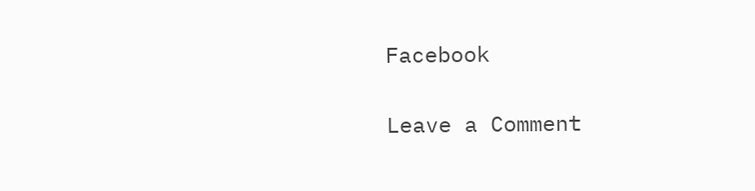Facebook

Leave a Comment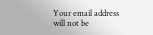Your email address will not be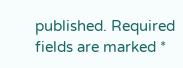published. Required fields are marked *